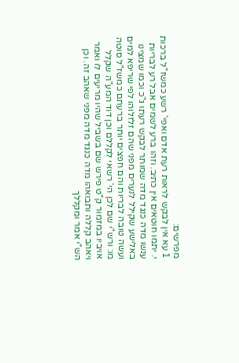מפרשים:
1 עא אין לבקש לראות רעת אדם ואפי' רשע כמשז"ל ברכות י. יתמו חוטאים אין כתיב. וזהו ברע לשמים אבל רע לבריות ענשו מדה כנגד מדה שמותר לבקש רעתו ג"כ וכמו שמצינו באלישע שקילל לנערים מפני שהם זלזלוהו לפי שריפא למים ועשה טובה לבריות והם חפצים יותר ברעתם כמשז"ל סוטה מו: ורש"י שם לכן הי' רשאי לקללם וכן דוד המע"ה שקלל אויביו במזמור ק"ט פירש שם בשביל שהיו מריעים לו ואמר ויאהב קללה ותבואהו מדה כנגד מדה מפני שאהב זה. וכן הש"י אמר ומקללך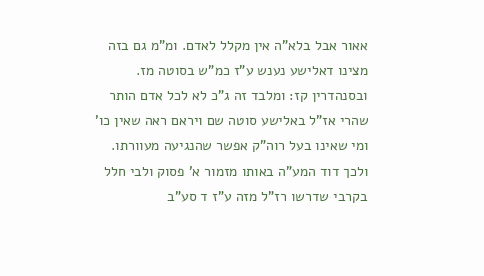אאור אבל בלא"ה אין מקלל לאדם. ומ"מ גם בזה מצינו דאלישע נענש ע"ז כמ"ש בסוטה מז. ובסנהדרין קז: ומלבד זה ג"כ לא לכל אדם הותר שהרי אז"ל באלישע סוטה שם ויראם ראה שאין כו' ומי שאינו בעל רוה"ק אפשר שהנגיעה מעוורתו. ולכך דוד המע"ה באותו מזמור א' פסוק ולבי חלל בקרבי שדרשו רז"ל מזה ע"ז ד סע"ב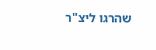שהרגו ליצ"ר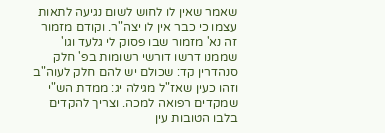שאמר שאין לו לחוש לשום נגיעה לתאות עצמו כי כבר אין לו יצה"ר. וקודם מזמור זה נא' מזמור שבו פסוק לי גלעד וגו' שממנו דרשו דורשי רשומות בפ' חלק סנהדרין קד: שכולם יש להם חלק לעוה"ב וזהו כעין שאז"ל מגילה יג: ממדת הש"י שמקדים רפואה למכה. וצריך להקדים בלבו הטובות עין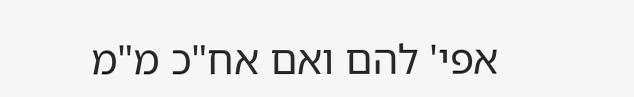אפי' להם ואם אח"כ מ"מ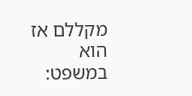מקללם אז הוא במשפט: